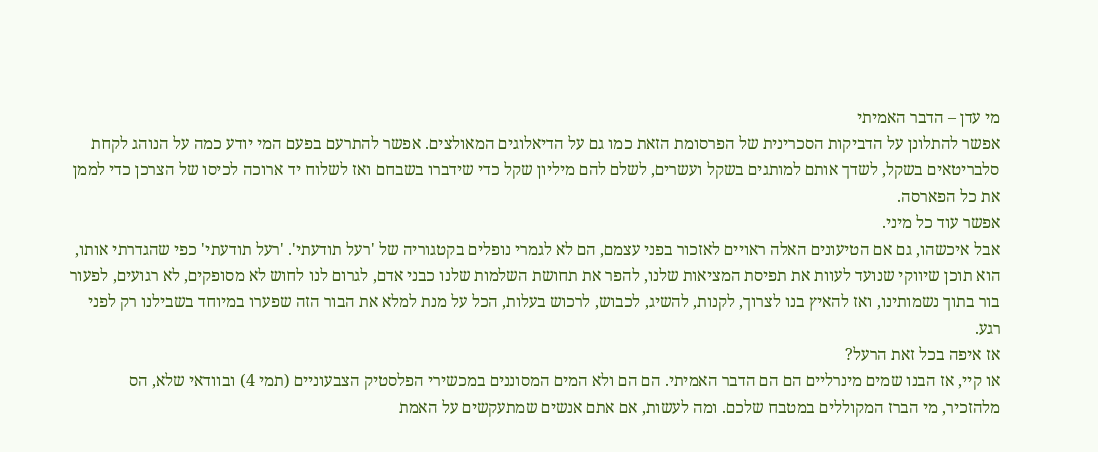מי עדן – הדבר האמיתי
אפשר להתלונן על הדביקות הסכרינית של הפרסומת הזאת כמו גם על הדיאלוגים המאולצים. אפשר להתרעם בפעם המי יודע כמה על הנוהג לקחת סלבריטאים בשקל, לשדך אותם למותגים בשקל ועשרים, לשלם להם מיליון שקל כדי שידברו בשבחם ואז לשלוח יד ארוכה לכיסו של הצרכן כדי לממן את כל הפארסה.
אפשר עוד כל מיני.
אבל איכשהו, גם אם הטיעונים האלה ראויים לאזכור בפני עצמם, הם לא לגמרי נופלים בקטגוריה של 'רעל תודעתי'. 'רעל תודעתי' כפי שהגדרתי אותו, הוא תוכן שיווקי שנועד לעוות את תפיסת המציאות שלנו, להפר את תחושת השלמות שלנו כבני אדם, לגרום לנו לחוש לא מסופקים, לא רגועים, לפעור בור בתוך נשמותינו, ואז להאיץ בנו לצרוך, לקנות, להשיג, לכבוש, לרכוש בעלות, הכל על מנת למלא את הבור הזה שפערו במיוחד בשבילנו רק לפני רגע.
אז איפה בכל זאת הרעל?
או קיי, אז הבנו שמים מינרליים הם הם הדבר האמיתי. הם הם ולא המים המסוננים במכשירי הפלסטיק הצבעוניים (תמי 4) ובוודאי שלא, הס מלהזכיר, מי הברז המקוללים במטבח שלכם. ומה לעשות, אם אתם אנשים שמתעקשים על האמת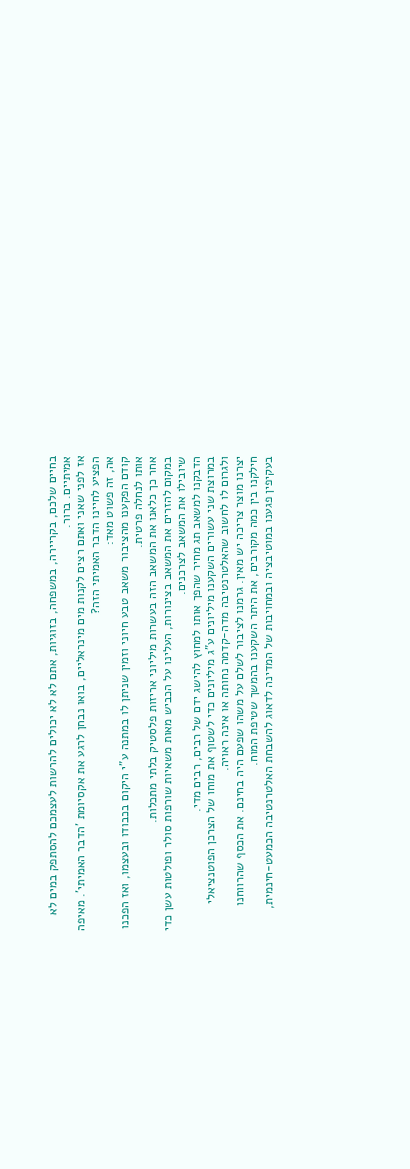בחיים שלכם, בקריירה, במשפחה, בזוגיות, אתם לא לא יכולים להרשות לעצמכם להסתפק במים לא אמיתיים. ברור.
אז לפני שאני ואתם רצים לקנות מים מינראליים, בואו נבחן לרגע את אקסיומת 'הדבר האמיתי'. מאיפה הפציע לחיינו הדבר האמיתי הזה?
אה, זה פשוט מאד:
קודם הפקענו מהציבור משאב טבע חיוני וזמין שניתן לו במתנה ע"י היקום בכבודו ובעצמו, ואז הפכנו אותו לנחלה פרטית.
אחר כך כלאנו את המשאב הזה בעשרות מיליוני אריזות פלסטיק בלתי מתכלות.
במקום להזרים את המשאב בצינורות, העלינו על הכביש מאות משאיות שורפות סולר ופולטות עשן כדי שיובילו את המשאב לצרכנים.
הדבקנו למשאב תג מחיר שהפך אותו למחוץ להישג ידם של רבים, רבים מדי.
במרוצת שני עשורים השקענו מיליונים ע"ג מיליונים כדי לשטוף את מוחו של הצרכן הפוטנציאלי ולגרום לו לחשוב שהאלטרנטיבה מדה-קדמה נחותה או אינה ראויה.
יצרנו מוצר צריכה יש מאין. גרמנו לציבור לשלם על משהו שפעם היה בחינם. את הכסף שהרווחנו חילקנו בין כמה מקורבים, את היתר השקענו בהמשך שטיפת המוח.
בעקיפין פגענו במוטיבציה ובמחויבות של המדינה לדאוג להשבחת האלטרנטיבה הכמעט-חינמית,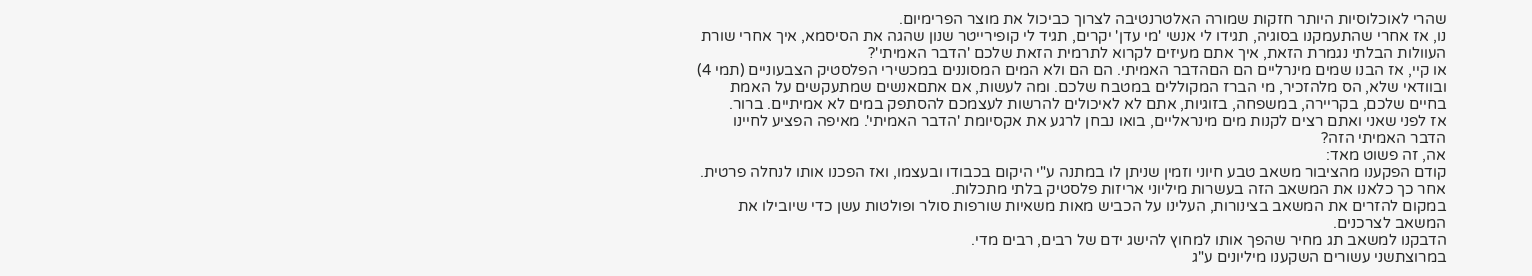שהרי לאוכלוסיות היותר חזקות שמורה האלטרנטיבה לצרוך כביכול את מוצר הפרימיום.
נו, אז אחרי שהתעמקנו בסוגיה, תגידו לי אנשי 'מי עדן' יקרים, תגיד לי קופירייטר שנון שהגה את הסיסמא, איך אחרי שורת העוולות הבלתי נגמרת הזאת, איך אתם מעיזים לקרוא לתרמית הזאת שלכם 'הדבר האמיתי'?
או קיי, אז הבנו שמים מינרליים הם הםהדבר האמיתי. הם הם ולא המים המסוננים במכשירי הפלסטיק הצבעוניים (תמי 4) ובוודאי שלא, הס מלהזכיר, מי הברז המקוללים במטבח שלכם. ומה לעשות, אם אתםאנשים שמתעקשים על האמת בחיים שלכם, בקריירה, במשפחה, בזוגיות, אתם לא לאיכולים להרשות לעצמכם להסתפק במים לא אמיתיים. ברור.
אז לפני שאני ואתם רצים לקנות מים מינראליים, בואו נבחן לרגע את אקסיומת 'הדבר האמיתי'. מאיפה הפציע לחיינו הדבר האמיתי הזה?
אה, זה פשוט מאד:
קודם הפקענו מהציבור משאב טבע חיוני וזמין שניתן לו במתנה ע"י היקום בכבודו ובעצמו, ואז הפכנו אותו לנחלה פרטית.
אחר כך כלאנו את המשאב הזה בעשרות מיליוני אריזות פלסטיק בלתי מתכלות.
במקום להזרים את המשאב בצינורות, העלינו על הכביש מאות משאיות שורפות סולר ופולטות עשן כדי שיובילו את המשאב לצרכנים.
הדבקנו למשאב תג מחיר שהפך אותו למחוץ להישג ידם של רבים, רבים מדי.
במרוצתשני עשורים השקענו מיליונים ע"ג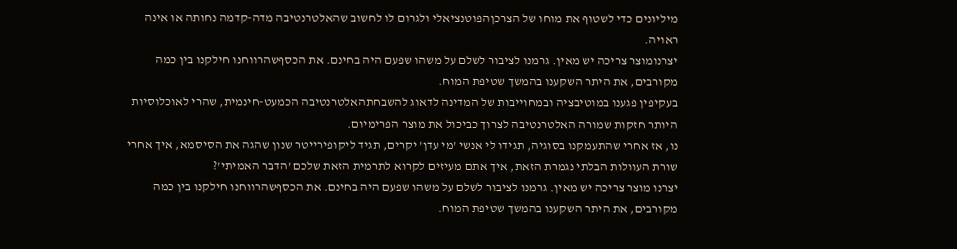מיליונים כדי לשטוף את מוחו של הצרכןהפוטנציאלי ולגרום לו לחשוב שהאלטרנטיבה מדה-קדמה נחותה או אינה ראויה.
יצרנומוצר צריכה יש מאין. גרמנו לציבור לשלם על משהו שפעם היה בחינם. את הכסףשהרווחנו חילקנו בין כמה מקורבים, את היתר השקענו בהמשך שטיפת המוח.
בעקיפין פגענו במוטיבציה ובמחוייבות של המדינה לדאוג להשבחתהאלטרנטיבה הכמעט-חינמית, שהרי לאוכלוסיות היותר חזקות שמורה האלטרנטיבה לצרוך כביכול את מוצר הפרימיום.
נו, אז אחרי שהתעמקנו בסוגיה, תגידו לי אנשי 'מי עדן' יקרים, תגיד ליקופירייטר שנון שהגה את הסיסמא, איך אחרי שורת העוולות הבלתי נגמרת הזאת, איך אתם מעיזים לקרוא לתרמית הזאת שלכם 'הדבר האמיתי'?
יצרנו מוצר צריכה יש מאין. גרמנו לציבור לשלם על משהו שפעם היה בחינם. את הכסףשהרווחנו חילקנו בין כמה מקורבים, את היתר השקענו בהמשך שטיפת המוח.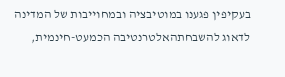בעקיפין פגענו במוטיבציה ובמחוייבות של המדינה לדאוג להשבחתהאלטרנטיבה הכמעט-חינמית,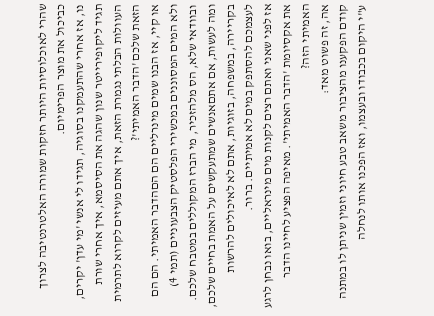שהרי לאוכלוסיות היותר חזקות שמורה האלטרנטיבה לצרוך כביכול את מוצר הפרימיום.
נו, אז אחרי שהתעמקנו בסוגיה, תגידו לי אנשי 'מי עדן' יקרים, תגיד ליקופירייטר שנון שהגה את הסיסמא, איך אחרי שורת העוולות הבלתי נגמרת הזאת, איך אתם מעיזים לקרוא לתרמית הזאת שלכם 'הדבר האמיתי'?
או קיי, אז הבנו שמים מינרליים הם הםהדבר האמיתי. הם הם ולא המים המסוננים במכשירי הפלסטיק הצבעוניים (תמי 4) ובוודאי שלא, הס מלהזכיר, מי הברז המקוללים במטבח שלכם. ומה לעשות, אם אתםאנשים שמתעקשים על האמת בחיים שלכם, בקריירה, במשפחה, בזוגיות, אתם לא לאיכולים להרשות לעצמכם להסתפק במים לא אמיתיים. ברור.
אז לפני שאני ואתם רצים לקנות מים מינראליים, בואו נבחן לרגע את אקסיומת 'הדבר האמיתי'. מאיפה הפציע לחיינו הדבר האמיתי הזה?
אה, זה פשוט מאד:
קודם הפקענו מהציבור משאב טבע חיוני וזמין שניתן לו במתנה ע"י היקום בכבודו ובעצמו, ואז הפכנו אותו לנחלה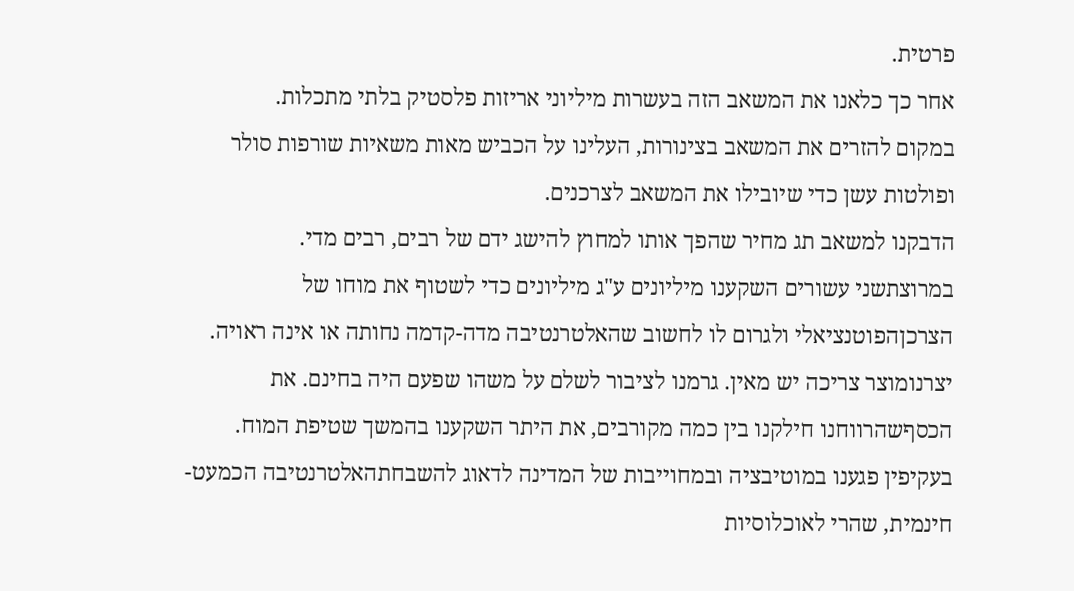פרטית.
אחר כך כלאנו את המשאב הזה בעשרות מיליוני אריזות פלסטיק בלתי מתכלות.
במקום להזרים את המשאב בצינורות, העלינו על הכביש מאות משאיות שורפות סולר ופולטות עשן כדי שיובילו את המשאב לצרכנים.
הדבקנו למשאב תג מחיר שהפך אותו למחוץ להישג ידם של רבים, רבים מדי.
במרוצתשני עשורים השקענו מיליונים ע"ג מיליונים כדי לשטוף את מוחו של הצרכןהפוטנציאלי ולגרום לו לחשוב שהאלטרנטיבה מדה-קדמה נחותה או אינה ראויה.
יצרנומוצר צריכה יש מאין. גרמנו לציבור לשלם על משהו שפעם היה בחינם. את הכסףשהרווחנו חילקנו בין כמה מקורבים, את היתר השקענו בהמשך שטיפת המוח.
בעקיפין פגענו במוטיבציה ובמחוייבות של המדינה לדאוג להשבחתהאלטרנטיבה הכמעט-חינמית, שהרי לאוכלוסיות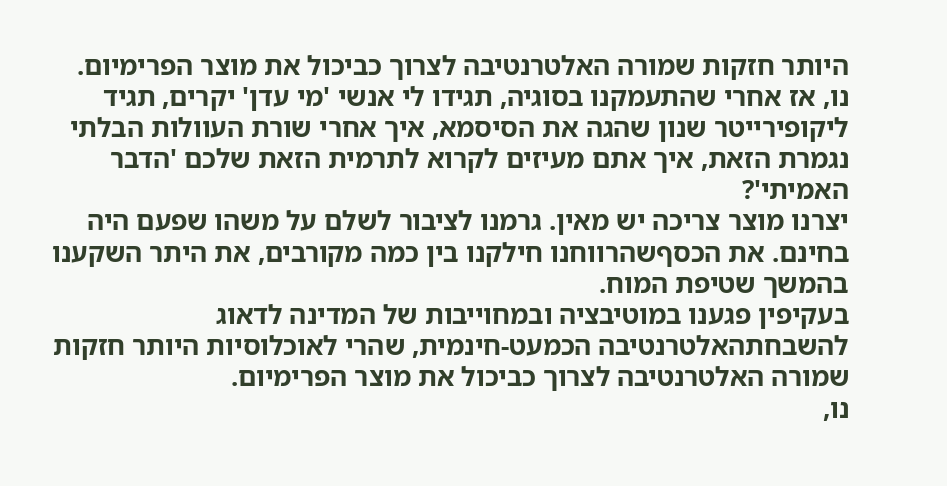היותר חזקות שמורה האלטרנטיבה לצרוך כביכול את מוצר הפרימיום.
נו, אז אחרי שהתעמקנו בסוגיה, תגידו לי אנשי 'מי עדן' יקרים, תגיד ליקופירייטר שנון שהגה את הסיסמא, איך אחרי שורת העוולות הבלתי נגמרת הזאת, איך אתם מעיזים לקרוא לתרמית הזאת שלכם 'הדבר האמיתי'?
יצרנו מוצר צריכה יש מאין. גרמנו לציבור לשלם על משהו שפעם היה בחינם. את הכסףשהרווחנו חילקנו בין כמה מקורבים, את היתר השקענו בהמשך שטיפת המוח.
בעקיפין פגענו במוטיבציה ובמחוייבות של המדינה לדאוג להשבחתהאלטרנטיבה הכמעט-חינמית, שהרי לאוכלוסיות היותר חזקות שמורה האלטרנטיבה לצרוך כביכול את מוצר הפרימיום.
נו,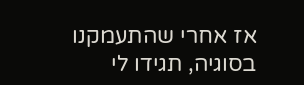אז אחרי שהתעמקנו בסוגיה, תגידו לי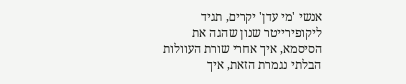אנשי 'מי עדן' יקרים, תגיד ליקופירייטר שנון שהגה את הסיסמא, איך אחרי שורת העוולות הבלתי נגמרת הזאת, איך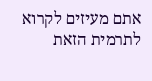אתם מעיזים לקרוא לתרמית הזאת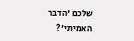שלכם 'הדבר האמיתי'?